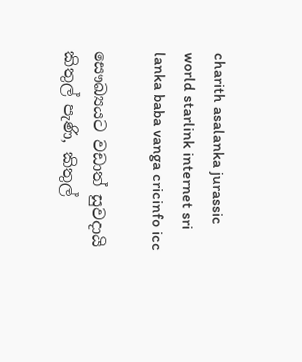charith asalanka jurassic world starlink internet sri lanka baba vanga cricinfo icc

සෞඛ්‍යයට වඩාත් සුවදායි කිතුල් පැණි, කිතුල්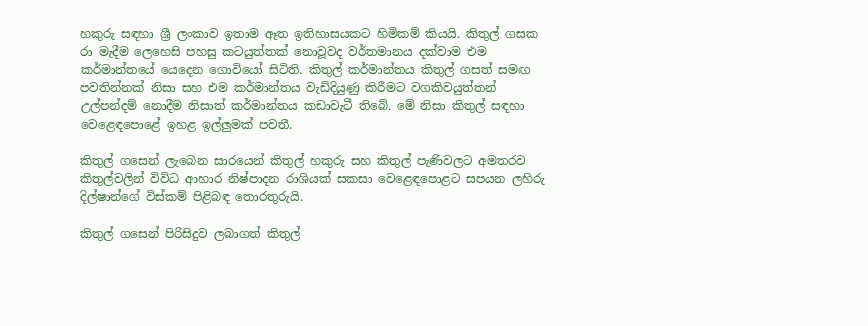හකුරු සඳහා ශ්‍රී ලංකාව ඉතාම ඈත ඉතිහාසයකට හිමිකම් කියයි. කිතුල් ගසක රා මැදීම ලෙහෙසි පහසු කටයුත්තක් නොවූවද වර්තමානය දක්වාම එම කර්මාන්තයේ යෙදෙන ගොවියෝ සිටිති. කිතුල් කර්මාන්තය කිතුල් ගසත් සමඟ පවතින්නක් නිසා සහ එම කර්මාන්තය වැඩිදියුණු කිරීමට වගකිවයුත්තන් උල්පන්දම් නොදීම නිසාත් කර්මාන්තය කඩාවැටී තිබේ. මේ නිසා කිතුල් සඳහා වෙළෙඳපොළේ ඉහළ ඉල්ලුමක් පවතී.

කිතුල් ගසෙන් ලැබෙන සාරයෙන් කිතුල් හකුරු සහ කිතුල් පැණිවලට අමතරව කිතුල්වලින් විවිධ ආහාර නිෂ්පාදන රාශියක් සකසා වෙළෙඳපොළට සපයන ලහිරු දිල්ෂාන්ගේ විස්කම් පිළිබඳ තොරතුරුයි.

කිතුල් ගසෙන් පිරිසිදුව ලබාගත් කිතුල්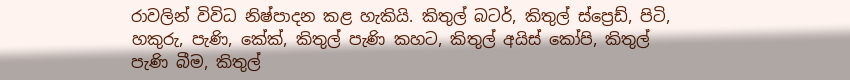රාවලින් විවිධ නිෂ්පාදන කළ හැකියි. කිතුල් බටර්, කිතුල් ස්ප්‍රෙඩ්, පිටි, හකුරු, පැණි, කේක්, කිතුල් පැණි කහට, කිතුල් අයිස් කෝපි, කිතුල් පැණි බීම, කිතුල්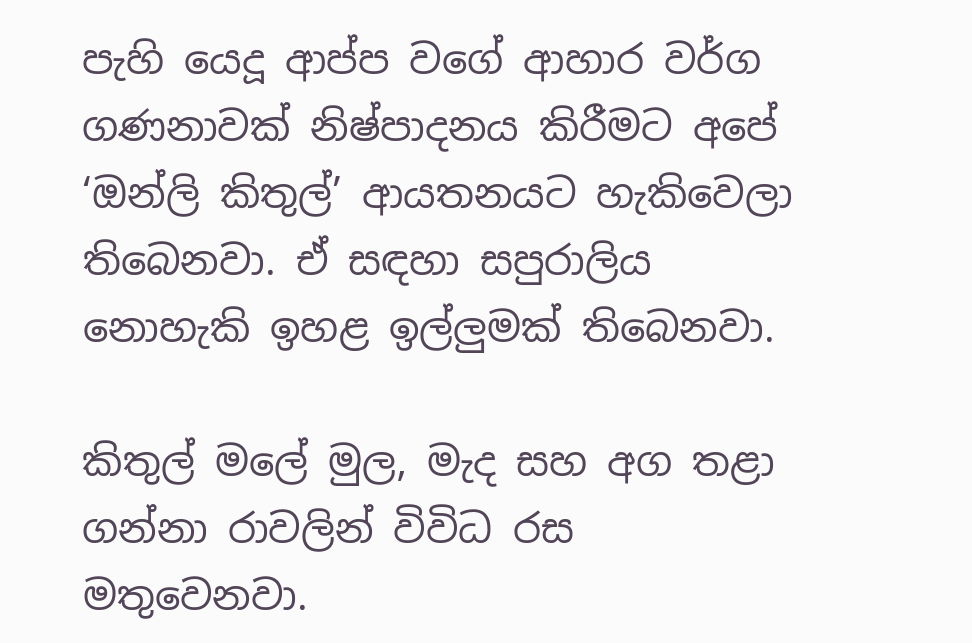පැහි යෙදූ ආප්ප වගේ ආහාර වර්ග ගණනාවක් නිෂ්පාදනය කිරීමට අපේ ‘ඔන්ලි කිතුල්’ ආයතනයට හැකිවෙලා තිබෙනවා. ඒ සඳහා සපුරාලිය නොහැකි ඉහළ ඉල්ලුමක් තිබෙනවා.

කිතුල් මලේ මුල, මැද සහ අග තළා ගන්නා රාවලින් විවිධ රස මතුවෙනවා.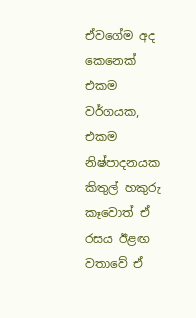ඒවගේම අද කෙනෙක් එකම වර්ගයක, එකම නිෂ්පාදනයක කිතුල් හකුරු කෑවොත් ඒ රසය ඊළඟ වතාවේ ඒ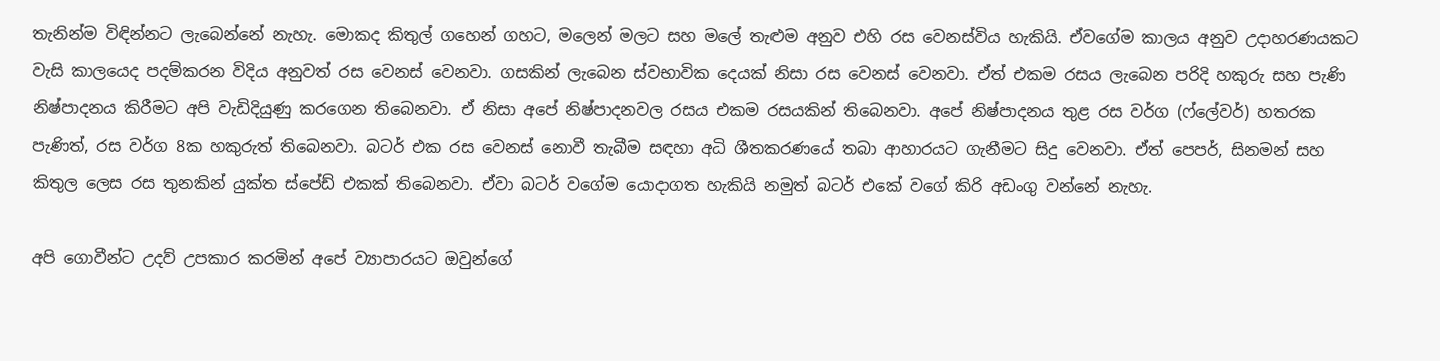තැනින්ම විඳින්නට ලැබෙන්නේ නැහැ. මොකද කිතුල් ගහෙන් ගහට, මලෙන් මලට සහ මලේ තැළුම අනුව එහි රස වෙනස්විය හැකියි. ඒවගේම කාලය අනුව උදාහරණයකට වැසි කාලයෙද පදම්කරන විදිය අනුවත් රස වෙනස් වෙනවා. ගසකින් ලැබෙන ස්වභාවික දෙයක් නිසා රස වෙනස් වෙනවා. ඒත් එකම රසය ලැබෙන පරිදි හකුරු සහ පැණි නිෂ්පාදනය කිරීමට අපි වැඩිදියුණු කරගෙන තිබෙනවා. ඒ නිසා අපේ නිෂ්පාදනවල රසය එකම රසයකින් තිබෙනවා. අපේ නිෂ්පාදනය තුළ රස වර්ග (ෆ්ලේවර්) හතරක පැණිත්, රස වර්ග 8ක හකුරුත් තිබෙනවා. බටර් එක රස වෙනස් නොවී තැබීම සඳහා අධි ශීතකරණයේ තබා ආහාරයට ගැනීමට සිදු වෙනවා. ඒත් පෙපර්, සිනමන් සහ කිතුල ලෙස රස තුනකින් යුක්ත ස්පේඩ් එකක් තිබෙනවා. ඒවා බටර් වගේම යොදාගත හැකියි නමුත් බටර් එකේ වගේ කිරි අඩංගු වන්නේ නැහැ.

අපි ගොවීන්ට උදව් උපකාර කරමින් අපේ ව්‍යාපාරයට ඔවුන්ගේ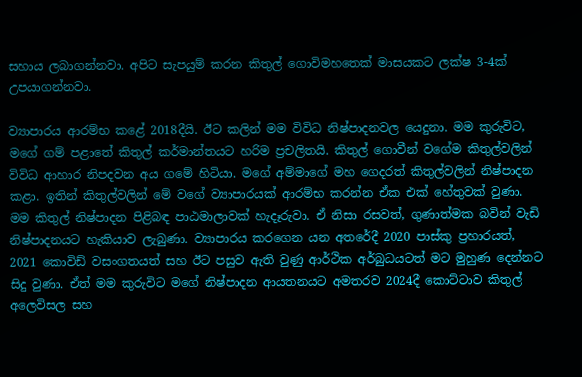සහාය ලබාගන්නවා. අපිට සැපයුම් කරන කිතුල් ගොවිමහතෙක් මාසයකට ලක්ෂ 3-4ක් උපයාගන්නවා.

ව්‍යාපාරය ආරම්භ කළේ 2018දීයි. ඊට කලින් මම විවිධ නිෂ්පාදනවල යෙදුනා. මම කුරුවිට, මගේ ගම් පළාතේ කිතුල් කර්මාන්තයට හරිම ප්‍රචලිතයි. කිතුල් ගොවීන් වගේම කිතුල්වලින් විවිධ ආහාර නිපදවන අය ගමේ හිටියා. මගේ අම්මාගේ මහ ගෙදරත් කිතුල්වලින් නිෂ්පාදන කළා. ඉතින් කිතුල්වලින් මේ වගේ ව්‍යාපාරයක් ආරම්භ කරන්න ඒක එක් හේතුවක් වුණා. මම කිතුල් නිෂ්පාදන පිළිබඳ පාඨමාලාවක් හැදෑරුවා. ඒ නිසා රසවත්, ගුණාත්මක බවින් වැඩි නිෂ්පාදනයට හැකියාව ලැබුණා. ව්‍යාපාරය කරගෙන යන අතරේදී 2020 පාස්කු ප්‍රහාරයත්, 2021 කොවිඩ් වසංගතයත් සහ ඊට පසුව ඇති වුණු ආර්ථික අර්බුධයටත් මට මුහුණ දෙන්නට සිදු වුණා. ඒත් මම කුරුවිට මගේ නිෂ්පාදන ආයතනයට අමතරව 2024දී කොට්ටාව කිතුල් අලෙවිසල සහ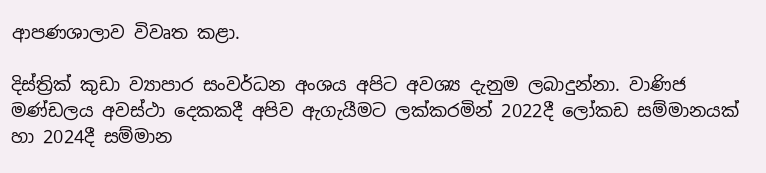ආපණශාලාව විවෘත කළා.

දිස්ත්‍රික් කුඩා ව්‍යාපාර සංවර්ධන අංශය අපිට අවශ්‍ය දැනුම ලබාදුන්නා. වාණිජ මණ්ඩලය අවස්ථා දෙකකදී අපිව ඇගැයීමට ලක්කරමින් 2022දී ලෝකඩ සම්මානයක් හා 2024දී සම්මාන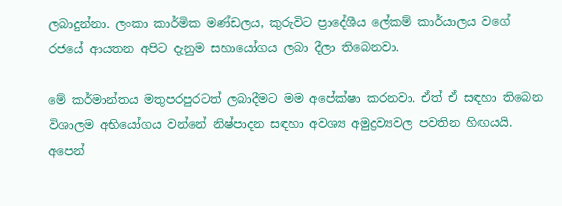ලබාදුන්නා. ලංකා කාර්මික මණ්ඩලය, කුරුවිට ප්‍රාදේශීය ලේකම් කාර්යාලය වගේ රජයේ ආයතන අපිට දැනුම සහායෝගය ලබා දීලා තිබෙනවා.

මේ කර්මාන්තය මතුපරපුරටත් ලබාදීමට මම අපේක්ෂා කරනවා. ඒත් ඒ සඳහා තිබෙන විශාලම අභියෝගය වන්නේ නිෂ්පාදන සඳහා අවශ්‍ය අමුද්‍රව්‍යවල පවතින හිඟයයි. අපෙන්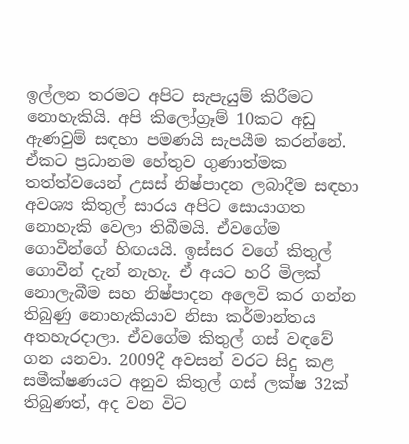ඉල්ලන තරමට අපිට සැපැයුම් කිරීමට නොහැකියි. අපි කිලෝග්‍රෑම් 10කට අඩු ඇණවුම් සඳහා පමණයි සැපයීම කරන්නේ. ඒකට ප්‍රධානම හේතුව ගුණාත්මක තත්ත්වයෙන් උසස් නිෂ්පාදන ලබාදීම සඳහා අවශ්‍ය කිතුල් සාරය අපිට සොයාගත නොහැකි වෙලා තිබීමයි. ඒවගේම ගොවීන්ගේ හිඟයයි. ඉස්සර වගේ කිතුල් ගොවීන් දැන් නැහැ. ඒ අයට හරි මිලක් නොලැබීම සහ නිෂ්පාදන අලෙවි කර ගන්න තිබුණු නොහැකියාව නිසා කර්මාන්තය අතහැරදාලා. ඒවගේම කිතුල් ගස් වඳවේ ගන යනවා. 2009දී අවසන් වරට සිදු කළ සමීක්ෂණයට අනුව කිතුල් ගස් ලක්ෂ 32ක් තිබුණත්, අද වන විට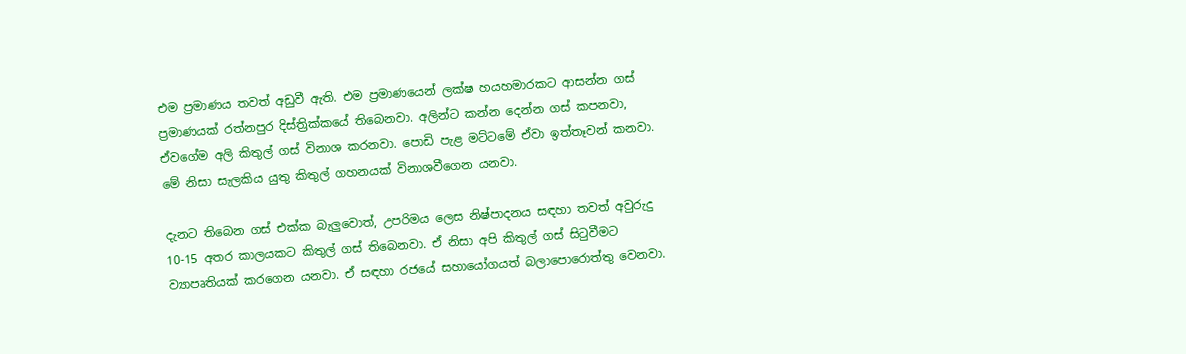එම ප්‍රමාණය තවත් අඩුවී ඇති. එම ප්‍රමාණයෙන් ලක්ෂ හයහමාරකට ආසන්න ගස් ප්‍රමාණයක් රත්නපුර දිස්ත්‍රික්කයේ තිබෙනවා. අලින්ට කන්න දෙන්න ගස් කපනවා, ඒවගේම අලි කිතුල් ගස් විනාශ කරනවා. පොඩි පැළ මට්ටමේ ඒවා ඉත්තෑවන් කනවා. මේ නිසා සැලකිය යුතු කිතුල් ගහනයක් විනාශවීගෙන යනවා.

දැනට තිබෙන ගස් එක්ක බැලුවොත්, උපරිමය ලෙස නිෂ්පාදනය සඳහා තවත් අවුරුදු 10-15 අතර කාලයකට කිතුල් ගස් තිබෙනවා. ඒ නිසා අපි කිතුල් ගස් සිටුවීමට ව්‍යාපෘතියක් කරගෙන යනවා. ඒ සඳහා රජයේ සහායෝගයත් බලාපොරොත්තු වෙනවා.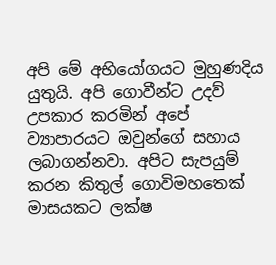අපි මේ අභියෝගයට මුහුණදිය යුතුයි. අපි ගොවීන්ට උදව් උපකාර කරමින් අපේ ව්‍යාපාරයට ඔවුන්ගේ සහාය ලබාගන්නවා. අපිට සැපයුම් කරන කිතුල් ගොවිමහතෙක් මාසයකට ලක්ෂ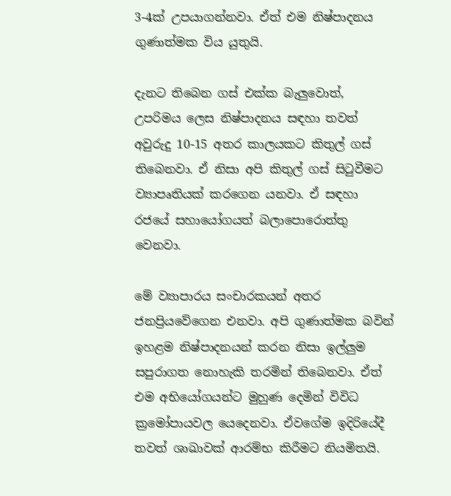3-4ක් උපයාගන්නවා. ඒත් එම නිෂ්පාදනය ගුණාත්මක විය යුතුයි.

දැනට තිබෙන ගස් එක්ක බැලුවොත්, උපරිමය ලෙස නිෂ්පාදනය සඳහා තවත් අවුරුදු 10-15 අතර කාලයකට කිතුල් ගස් තිබෙනවා. ඒ නිසා අපි කිතුල් ගස් සිටුවීමට ව්‍යාපෘතියක් කරගෙන යනවා. ඒ සඳහා රජයේ සහායෝගයත් බලාපොරොත්තු වෙනවා.

මේ ව්‍යාපාරය සංචාරකයන් අතර ජනප්‍රියවේගෙන එනවා. අපි ගුණාත්මක බවින් ඉහළම නිෂ්පාදනයන් කරන නිසා ඉල්ලුම සපුරාගත නොහැකි තරමින් තිබෙනවා. ඒත් එම අභියෝගයන්ට මුහුණ දෙමින් විවිධ ක්‍රමෝපායවල යෙදෙනවා. ඒවගේම ඉදිරියේදී තවත් ශාඛාවක් ආරම්භ කිරීමට නියමිතයි.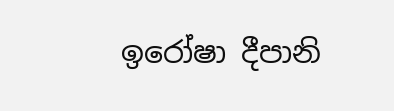ඉරෝෂා දීපානි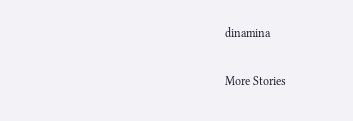dinamina

More Stories